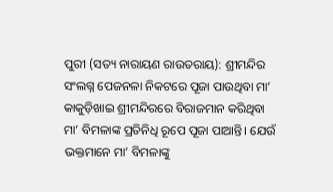ପୁରୀ (ସତ୍ୟ ନାରାୟଣ ରାଉତରାୟ): ଶ୍ରୀମନ୍ଦିର ସଂଲଗ୍ନ ପେଜନଳା ନିକଟରେ ପୂଜା ପାଉଥିବା ମା’ କାକୁଡ଼ିଖାଇ ଶ୍ରୀମନ୍ଦିରରେ ବିରାଜମାନ କରିଥିବା ମା’ ବିମଳାଙ୍କ ପ୍ରତିନିଧି ରୂପେ ପୂଜା ପାଆନ୍ତି। ଯେଉଁ ଭକ୍ତମାନେ ମା’ ବିମଳାଙ୍କୁ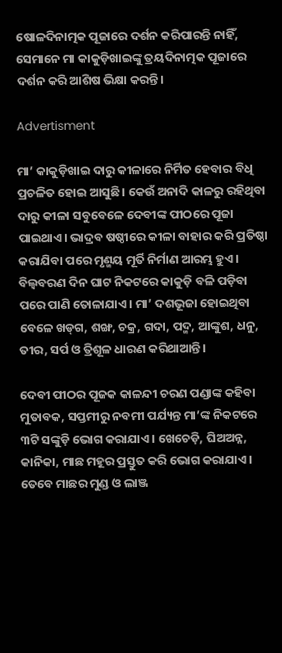ଷୋଳଦିନାତ୍ମକ ପୂଜାରେ ଦର୍ଶନ କରିପାରନ୍ତି ନାହିଁ, ସେମାନେ ମା କାକୁଡ଼ିଖାଇଙ୍କୁ ତ୍ରୟଦିନାତ୍ମକ ପୂଜାରେ ଦର୍ଶନ କରି ଆଶିଷ ଭିକ୍ଷା କରନ୍ତି।

Advertisment

ମା’ କାକୁଡ଼ିଖାଇ ଦାରୁ କୀଳାରେ ନିର୍ମିତ ହେବାର ବିଧି ପ୍ରଚଳିତ ହୋଇ ଆସୁଛି। କେଉଁ ଅନାଦି କାଳରୁ ରହିଥିବା ଦାରୁ କୀଳା ସବୁବେଳେ ଦେବୀଙ୍କ ପୀଠରେ ପୂଜା ପାଇଥାଏ। ଭାଦ୍ରବ ଷଷ୍ଠୀରେ କୀଳା ବାହାର କରି ପ୍ରତିଷ୍ଠା କରାଯିବା ପରେ ମୃଣ୍ମୟ ମୂର୍ତି ନିର୍ମାଣ ଆରମ୍ଭ ହୁଏ। ବିଲ୍ବବରଣ ଦିନ ଘାଟ ନିକଟରେ କାକୁଡ଼ି ବଳି ପଡ଼ିବା ପରେ ପାଣି ତୋଳାଯାଏ। ମା’ ଦଶଭୂଜା ହୋଇଥିବା ବ‌େଳେ ଖଡ୍‌ଗ, ଶଙ୍ଖ, ଚକ୍ର, ଗଦା, ପଦ୍ମ, ଆଙ୍କୁଶ, ଧନୁ, ତୀର, ସର୍ପ ଓ ତ୍ରିଶୂଳ ଧାରଣ କରିଥାଆନ୍ତି।

ଦେବୀ ପୀଠର ପୂଜକ କାଳନ୍ଦୀ ଚରଣ ପଣ୍ଡାଙ୍କ କହିବା ମୁତାବକ, ସପ୍ତମୀରୁ ନବମୀ ପର୍ଯ୍ୟନ୍ତ ମା’ଙ୍କ ନିକଟରେ ୩ଟି ସଙ୍କୁଡ଼ି ଭୋଗ କରାଯାଏ। ଖେଚେଡ଼ି, ଘିଅଅନ୍ନ, କାନିକା, ମାଛ ମହୂର ପ୍ରସ୍ତୁତ କରି ଭୋଗ କରାଯାଏ। ତେବେ ମାଛର ମୁଣ୍ଡ ଓ ଲାଞ୍ଜ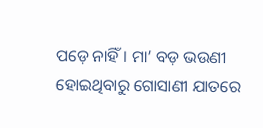ପଡ଼େ ନାହିଁ। ମା’ ବଡ଼ ଭଉଣୀ ହୋଇଥିବାରୁ ଗୋସାଣୀ ଯାତରେ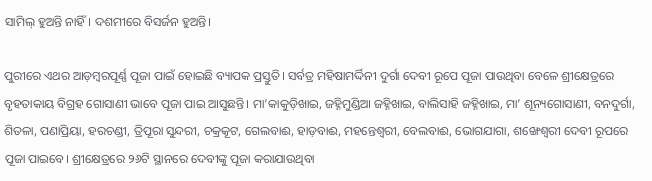ସାମିଲ୍‌ ହୁଅନ୍ତି ନାହିଁ। ଦଶମୀରେ ବିସର୍ଜନ ହୁଅନ୍ତି।

ପୁରୀରେ ଏଥର ଆଡ଼ମ୍ବରପୂର୍ଣ୍ଣ ପୂଜା ପାଇଁ ହୋଇଛି ବ୍ୟାପକ ପ୍ରସ୍ତୁତି। ସର୍ବତ୍ର ମହିଷାମର୍ଦ୍ଦିନୀ ଦୁର୍ଗା ଦେବୀ ରୂପେ ପୂଜା ପାଉଥିବା ବ‌େ‌ଳେ ଶ୍ରୀକ୍ଷେତ୍ରରେ ବୃହତାକାୟ ବିଗ୍ରହ ଗୋସାଣୀ ଭାବେ ପୂଜା ପାଇ ଆସୁଛନ୍ତି। ମା’କାକୁଡ଼ିଖାଇ, ଜହ୍ନିମୁଣ୍ଡିଆ ଜହ୍ନିଖାଇ, ବାଲିସାହି ଜହ୍ନିଖାଇ, ମା’ ଶୂନ୍ୟଗୋସାଣୀ, ବନଦୁର୍ଗା, ଶିତଳା, ପଣାପ୍ରିୟା, ହରଚଣ୍ଡୀ, ତ୍ରିପୂରା ସୁନ୍ଦରୀ, ଚକ୍ରକୂଟ, ଗେଲବାଈ, ହାଡ଼ବାଈ, ମହନ୍ତେଶ୍ବରୀ, ବେଲବାଈ, ଭୋଗଯାଗା, ଶଙ୍ଖେଶ୍ବରୀ ଦେବୀ ରୂପରେ ପୂଜା ପାଇବେ। ଶ୍ରୀକ୍ଷେତ୍ରରେ ୨୬ଟି ସ୍ଥାନରେ ଦେବୀଙ୍କୁ ପୂଜା କରାଯାଉଥିବା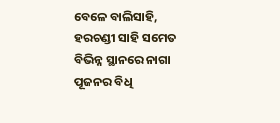ବ‌େଳେ ବାଲିସାହି, ହରଚଣ୍ଡୀ ସାହି ସମେତ ବିଭିନ୍ନ ସ୍ଥାନରେ ନାଗା ପୂଜନର ବିଧି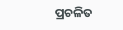ପ୍ରଚଳିତ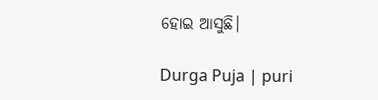ହୋଇ ଆସୁଛି।

Durga Puja | puri